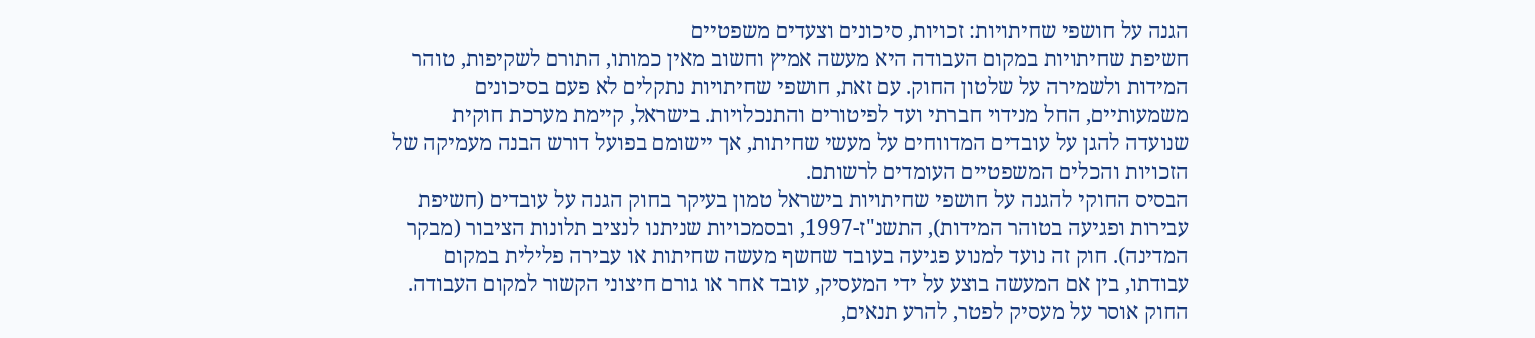הגנה על חושפי שחיתויות: זכויות, סיכונים וצעדים משפטיים
חשיפת שחיתויות במקום העבודה היא מעשה אמיץ וחשוב מאין כמותו, התורם לשקיפות, טוהר המידות ולשמירה על שלטון החוק. עם זאת, חושפי שחיתויות נתקלים לא פעם בסיכונים משמעותיים, החל מנידוי חברתי ועד לפיטורים והתנכלויות. בישראל, קיימת מערכת חוקית שנועדה להגן על עובדים המדווחים על מעשי שחיתות, אך יישומם בפועל דורש הבנה מעמיקה של הזכויות והכלים המשפטיים העומדים לרשותם.
הבסיס החוקי להגנה על חושפי שחיתויות בישראל טמון בעיקר בחוק הגנה על עובדים (חשיפת עבירות ופגיעה בטוהר המידות), התשנ"ז-1997, ובסמכויות שניתנו לנציב תלונות הציבור (מבקר המדינה). חוק זה נועד למנוע פגיעה בעובד שחשף מעשה שחיתות או עבירה פלילית במקום עבודתו, בין אם המעשה בוצע על ידי המעסיק, עובד אחר או גורם חיצוני הקשור למקום העבודה. החוק אוסר על מעסיק לפטר, להרע תנאים,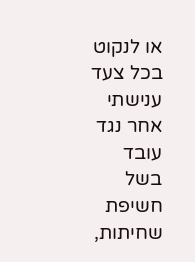או לנקוט בכל צעד ענישתי אחר נגד עובד בשל חשיפת שחיתות,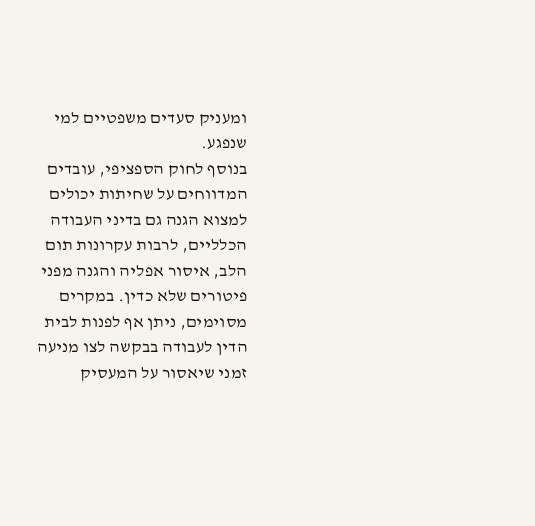ומעניק סעדים משפטיים למי שנפגע.
בנוסף לחוק הספציפי, עובדים המדווחים על שחיתות יכולים למצוא הגנה גם בדיני העבודה הכלליים, לרבות עקרונות תום הלב, איסור אפליה והגנה מפני פיטורים שלא כדין. במקרים מסוימים, ניתן אף לפנות לבית הדין לעבודה בבקשה לצו מניעה זמני שיאסור על המעסיק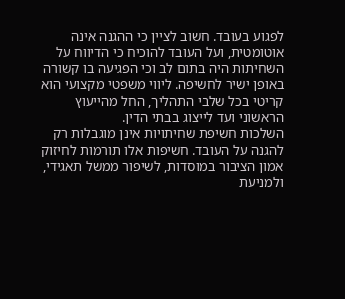לפגוע בעובד. חשוב לציין כי ההגנה אינה אוטומטית, ועל העובד להוכיח כי הדיווח על השחיתות היה בתום לב וכי הפגיעה בו קשורה באופן ישיר לחשיפה. ליווי משפטי מקצועי הוא קריטי בכל שלבי התהליך, החל מהייעוץ הראשוני ועד לייצוג בבתי הדין.
השלכות חשיפת שחיתויות אינן מוגבלות רק להגנה על העובד. חשיפות אלו תורמות לחיזוק אמון הציבור במוסדות, לשיפור ממשל תאגידי, ולמניעת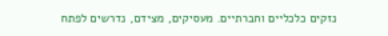נזקים כלכליים וחברתיים. מעסיקים, מצידם, נדרשים לפתח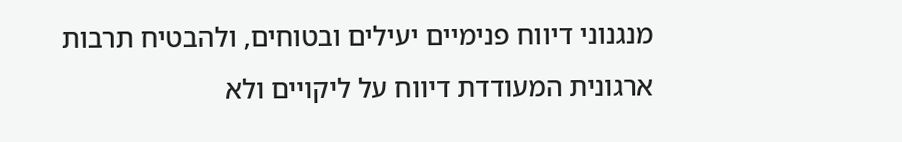מנגנוני דיווח פנימיים יעילים ובטוחים, ולהבטיח תרבות ארגונית המעודדת דיווח על ליקויים ולא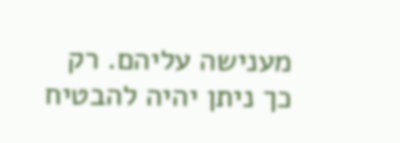מענישה עליהם. רק כך ניתן יהיה להבטיח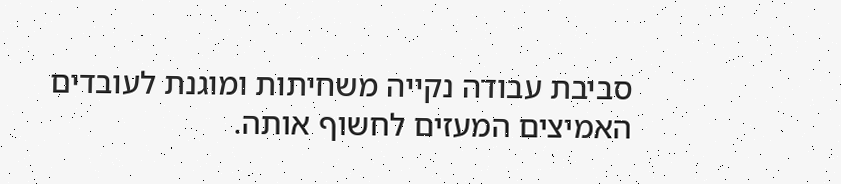סביבת עבודה נקייה משחיתות ומוגנת לעובדים האמיצים המעזים לחשוף אותה.